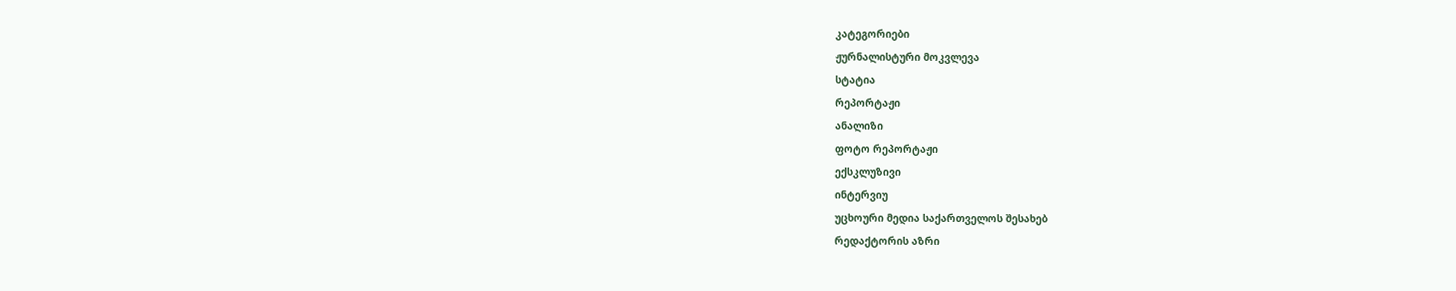კატეგორიები
ჟურნალისტური მოკვლევა
სტატია
რეპორტაჟი
ანალიზი
ფოტო რეპორტაჟი
ექსკლუზივი
ინტერვიუ
უცხოური მედია საქართველოს შესახებ
რედაქტორის აზრი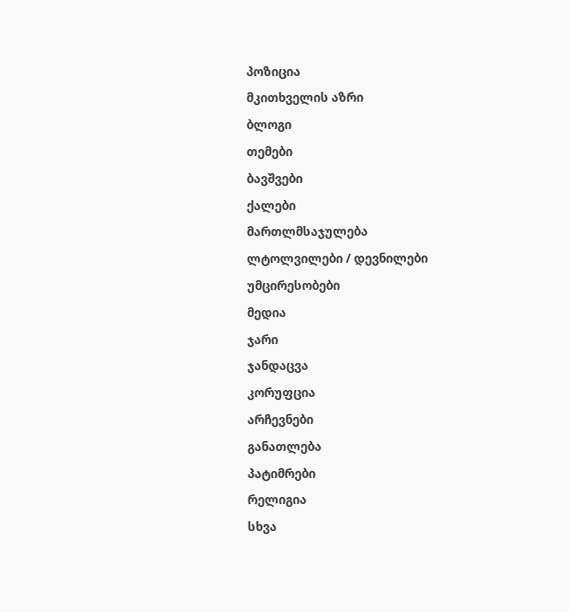პოზიცია
მკითხველის აზრი
ბლოგი
თემები
ბავშვები
ქალები
მართლმსაჯულება
ლტოლვილები / დევნილები
უმცირესობები
მედია
ჯარი
ჯანდაცვა
კორუფცია
არჩევნები
განათლება
პატიმრები
რელიგია
სხვა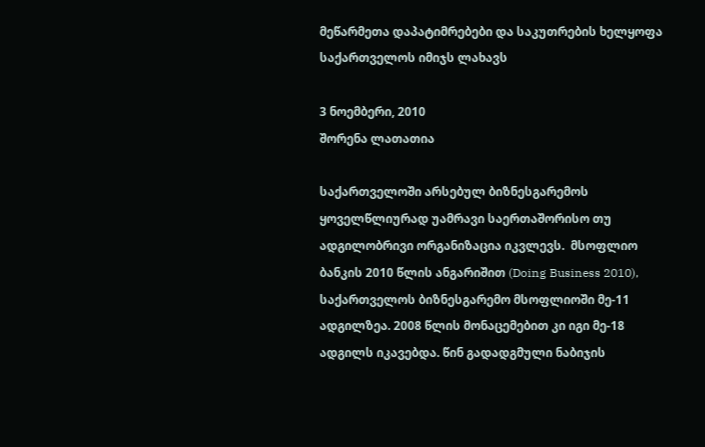მეწარმეთა დაპატიმრებები და საკუთრების ხელყოფა საქართველოს იმიჯს ლახავს

3 ნოემბერი, 2010
შორენა ლათათია

საქართველოში არსებულ ბიზნესგარემოს ყოველწლიურად უამრავი საერთაშორისო თუ ადგილობრივი ორგანიზაცია იკვლევს.  მსოფლიო ბანკის 2010 წლის ანგარიშით (Doing Business 2010), საქართველოს ბიზნესგარემო მსოფლიოში მე-11 ადგილზეა. 2008 წლის მონაცემებით კი იგი მე-18 ადგილს იკავებდა. წინ გადადგმული ნაბიჯის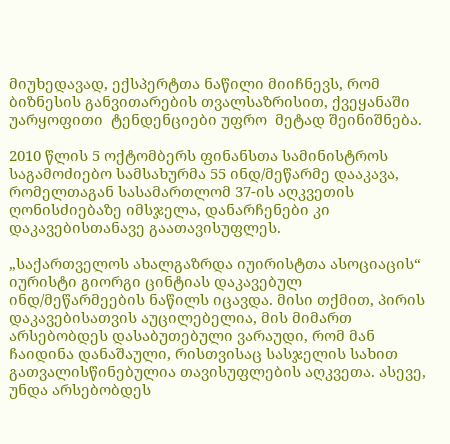მიუხედავად, ექსპერტთა ნაწილი მიიჩნევს, რომ ბიზნესის განვითარების თვალსაზრისით, ქვეყანაში უარყოფითი  ტენდენციები უფრო  მეტად შეინიშნება.

2010 წლის 5 ოქტომბერს ფინანსთა სამინისტროს საგამოძიებო სამსახურმა 55 ინდ/მეწარმე დააკავა, რომელთაგან სასამართლომ 37-ის აღკვეთის ღონისძიებაზე იმსჯელა, დანარჩენები კი დაკავებისთანავე გაათავისუფლეს.

„საქართველოს ახალგაზრდა იუირისტთა ასოციაცის“ იურისტი გიორგი ცინტიას დაკავებულ ინდ/მეწარმეების ნაწილს იცავდა. მისი თქმით, პირის დაკავებისათვის აუცილებელია, მის მიმართ არსებობდეს დასაბუთებული ვარაუდი, რომ მან ჩაიდინა დანაშაული, რისთვისაც სასჯელის სახით გათვალისწინებულია თავისუფლების აღკვეთა. ასევე, უნდა არსებობდეს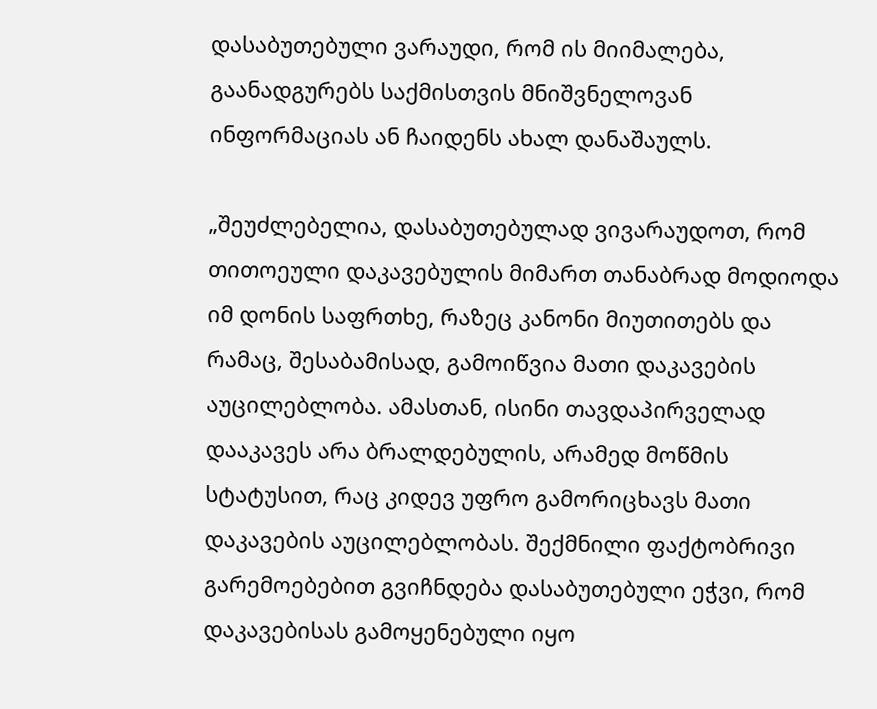დასაბუთებული ვარაუდი, რომ ის მიიმალება, გაანადგურებს საქმისთვის მნიშვნელოვან  ინფორმაციას ან ჩაიდენს ახალ დანაშაულს.

„შეუძლებელია, დასაბუთებულად ვივარაუდოთ, რომ თითოეული დაკავებულის მიმართ თანაბრად მოდიოდა იმ დონის საფრთხე, რაზეც კანონი მიუთითებს და რამაც, შესაბამისად, გამოიწვია მათი დაკავების აუცილებლობა. ამასთან, ისინი თავდაპირველად დააკავეს არა ბრალდებულის, არამედ მოწმის სტატუსით, რაც კიდევ უფრო გამორიცხავს მათი დაკავების აუცილებლობას. შექმნილი ფაქტობრივი გარემოებებით გვიჩნდება დასაბუთებული ეჭვი, რომ დაკავებისას გამოყენებული იყო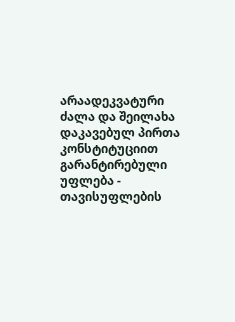არაადეკვატური ძალა და შეილახა დაკავებულ პირთა კონსტიტუციით გარანტირებული უფლება - თავისუფლების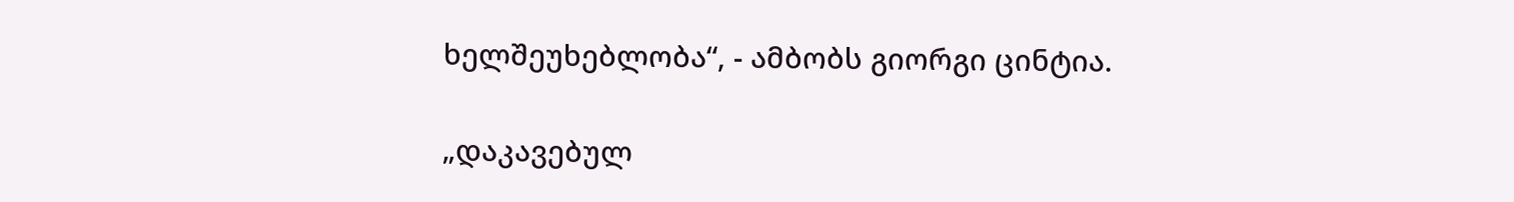ხელშეუხებლობა“, - ამბობს გიორგი ცინტია.

„დაკავებულ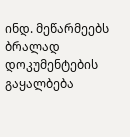ინდ. მეწარმეებს ბრალად დოკუმენტების გაყალბება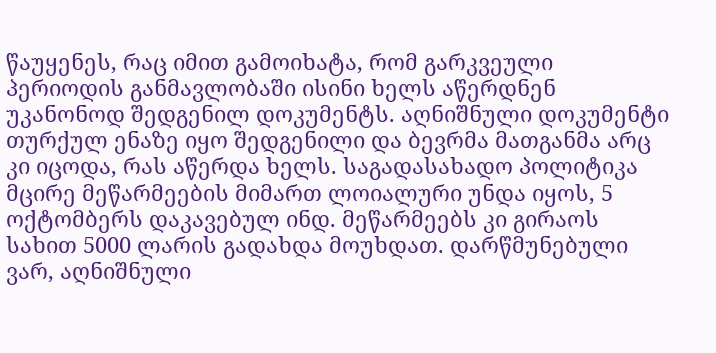წაუყენეს, რაც იმით გამოიხატა, რომ გარკვეული პერიოდის განმავლობაში ისინი ხელს აწერდნენ უკანონოდ შედგენილ დოკუმენტს. აღნიშნული დოკუმენტი თურქულ ენაზე იყო შედგენილი და ბევრმა მათგანმა არც კი იცოდა, რას აწერდა ხელს. საგადასახადო პოლიტიკა მცირე მეწარმეების მიმართ ლოიალური უნდა იყოს, 5 ოქტომბერს დაკავებულ ინდ. მეწარმეებს კი გირაოს სახით 5000 ლარის გადახდა მოუხდათ. დარწმუნებული ვარ, აღნიშნული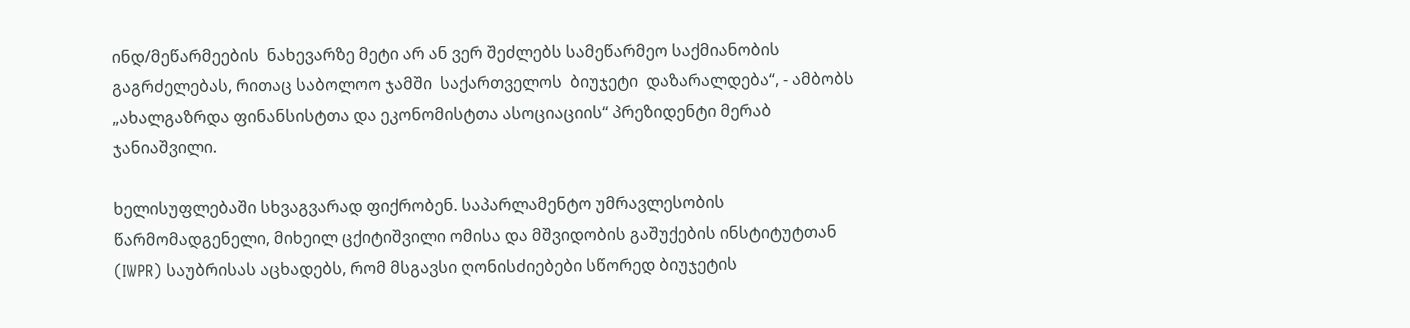ინდ/მეწარმეების  ნახევარზე მეტი არ ან ვერ შეძლებს სამეწარმეო საქმიანობის გაგრძელებას, რითაც საბოლოო ჯამში  საქართველოს  ბიუჯეტი  დაზარალდება“, - ამბობს „ახალგაზრდა ფინანსისტთა და ეკონომისტთა ასოციაციის“ პრეზიდენტი მერაბ ჯანიაშვილი.

ხელისუფლებაში სხვაგვარად ფიქრობენ. საპარლამენტო უმრავლესობის წარმომადგენელი, მიხეილ ცქიტიშვილი ომისა და მშვიდობის გაშუქების ინსტიტუტთან  (IWPR) საუბრისას აცხადებს, რომ მსგავსი ღონისძიებები სწორედ ბიუჯეტის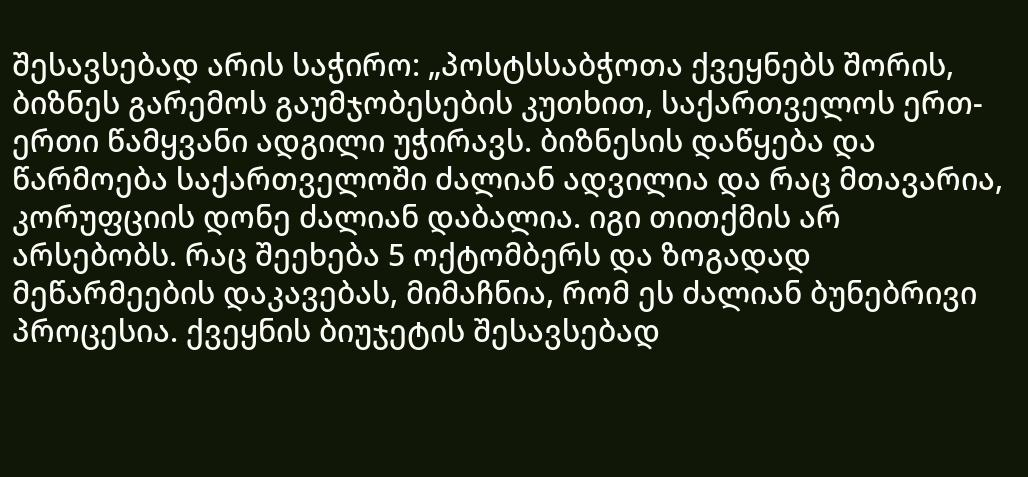შესავსებად არის საჭირო: „პოსტსსაბჭოთა ქვეყნებს შორის,  ბიზნეს გარემოს გაუმჯობესების კუთხით, საქართველოს ერთ-ერთი წამყვანი ადგილი უჭირავს. ბიზნესის დაწყება და წარმოება საქართველოში ძალიან ადვილია და რაც მთავარია, კორუფციის დონე ძალიან დაბალია. იგი თითქმის არ არსებობს. რაც შეეხება 5 ოქტომბერს და ზოგადად მეწარმეების დაკავებას, მიმაჩნია, რომ ეს ძალიან ბუნებრივი პროცესია. ქვეყნის ბიუჯეტის შესავსებად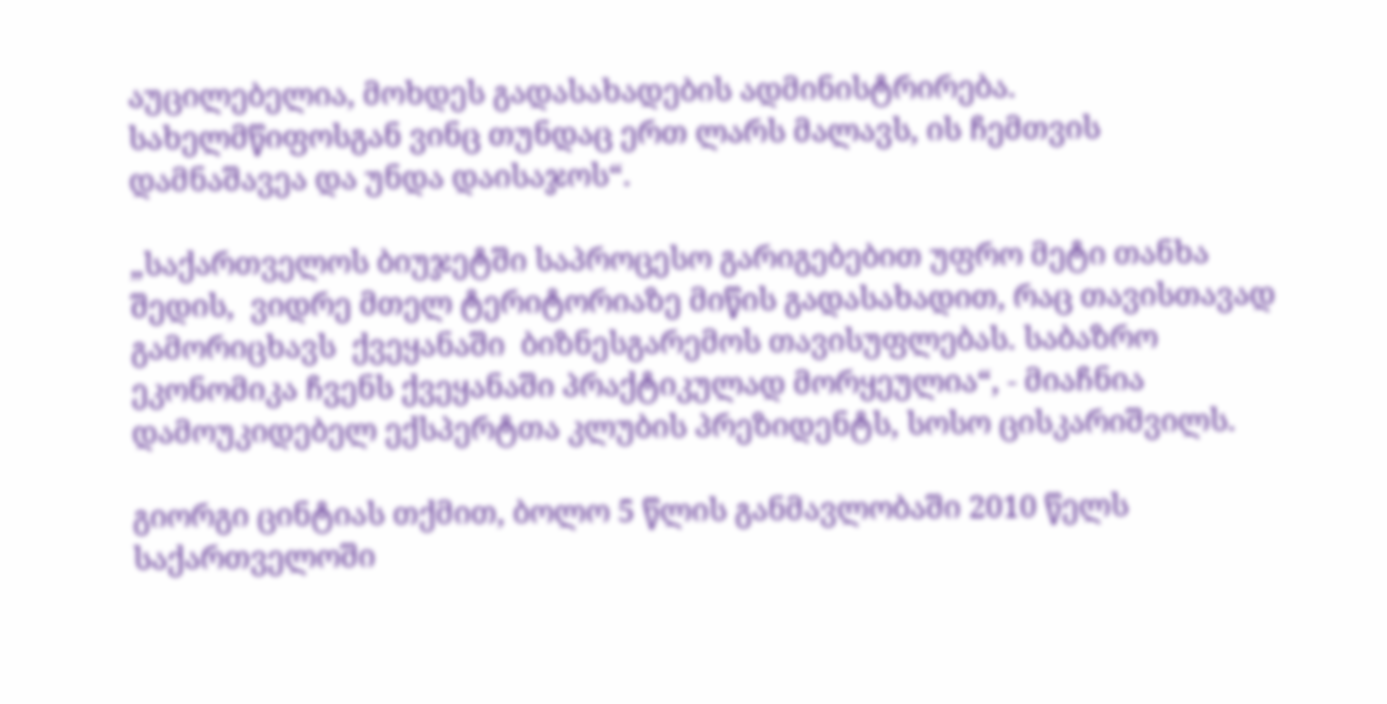აუცილებელია, მოხდეს გადასახადების ადმინისტრირება. სახელმწიფოსგან ვინც თუნდაც ერთ ლარს მალავს, ის ჩემთვის დამნაშავეა და უნდა დაისაჯოს“.

„საქართველოს ბიუჯეტში საპროცესო გარიგებებით უფრო მეტი თანხა შედის,  ვიდრე მთელ ტერიტორიაზე მიწის გადასახადით, რაც თავისთავად გამორიცხავს  ქვეყანაში  ბიზნესგარემოს თავისუფლებას. საბაზრო ეკონომიკა ჩვენს ქვეყანაში პრაქტიკულად მორყეულია“, - მიაჩნია დამოუკიდებელ ექსპერტთა კლუბის პრეზიდენტს, სოსო ცისკარიშვილს.

გიორგი ცინტიას თქმით, ბოლო 5 წლის განმავლობაში 2010 წელს საქართველოში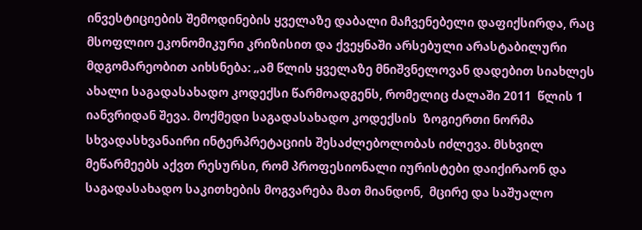ინვესტიციების შემოდინების ყველაზე დაბალი მაჩვენებელი დაფიქსირდა, რაც მსოფლიო ეკონომიკური კრიზისით და ქვეყნაში არსებული არასტაბილური მდგომარეობით აიხსნება: „ამ წლის ყველაზე მნიშვნელოვან დადებით სიახლეს ახალი საგადასახადო კოდექსი წარმოადგენს, რომელიც ძალაში 2011  წლის 1 იანვრიდან შევა. მოქმედი საგადასახადო კოდექსის  ზოგიერთი ნორმა სხვადასხვანაირი ინტერპრეტაციის შესაძლებოლობას იძლევა. მსხვილ მეწარმეებს აქვთ რესურსი, რომ პროფესიონალი იურისტები დაიქირაონ და საგადასახადო საკითხების მოგვარება მათ მიანდონ,  მცირე და საშუალო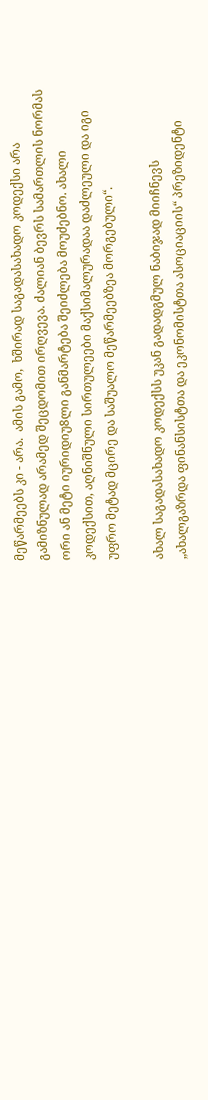მეწარმეებს კი - არა.  ამის გამო,  ხშირად საგადასახადო კოდექსი არა გამიზნულად არამედ შეცდომით ირღვევა. ძალიან ბევრს სამართლის ნორმას ორი ან მეტი იურიდიუ8ლი განმარტება შეიძლება მოუძებნო. ახალი კოდექსით, აღნიშნული სირთულეები მაქსიმალურადაა დაძლეული და იგი უფრო მეტად მცირე და საშუალო მეწარმეებზეა მორგებული“.

ახალ საგადასახადო კოდექსს უკან გადადგმულ ნაბიჯად მიიჩნევს „ახალგაზრდა ფინანსისტთა და ეკონომისტთა ასოციაციის“ პრეზიდენტი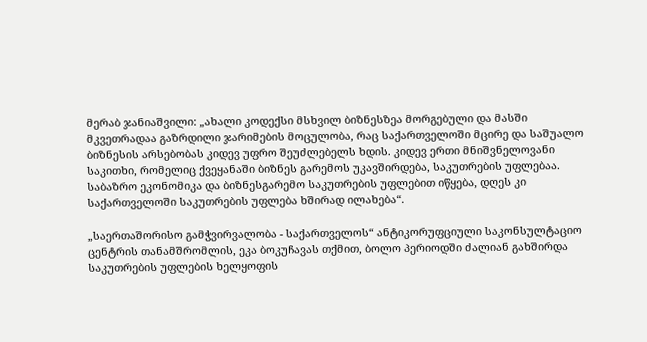მერაბ ჯანიაშვილი: „ახალი კოდექსი მსხვილ ბიზნესზეა მორგებული და მასში მკვეთრადაა გაზრდილი ჯარიმების მოცულობა, რაც საქართველოში მცირე და საშუალო ბიზნესის არსებობას კიდევ უფრო შეუძლებელს ხდის. კიდევ ერთი მნიშვნელოვანი საკითხი, რომელიც ქვეყანაში ბიზნეს გარემოს უკავშირდება, საკუთრების უფლებაა. საბაზრო ეკონომიკა და ბიზნესგარემო საკუთრების უფლებით იწყება, დღეს კი საქართველოში საკუთრების უფლება ხშირად ილახება“.

„საერთაშორისო გამჭვირვალობა - საქართველოს“ ანტიკორუფციული საკონსულტაციო ცენტრის თანამშრომლის, ეკა ბოკუჩავას თქმით, ბოლო პერიოდში ძალიან გახშირდა საკუთრების უფლების ხელყოფის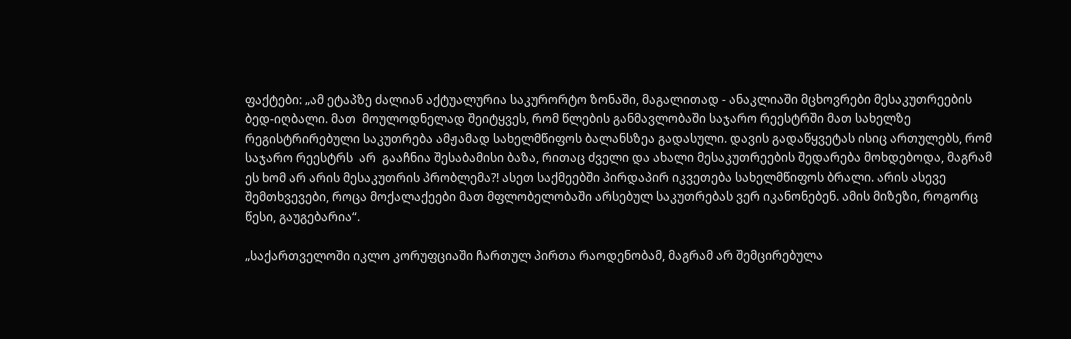ფაქტები: „ამ ეტაპზე ძალიან აქტუალურია საკურორტო ზონაში, მაგალითად - ანაკლიაში მცხოვრები მესაკუთრეების ბედ-იღბალი. მათ  მოულოდნელად შეიტყვეს, რომ წლების განმავლობაში საჯარო რეესტრში მათ სახელზე რეგისტრირებული საკუთრება ამჟამად სახელმწიფოს ბალანსზეა გადასული. დავის გადაწყვეტას ისიც ართულებს, რომ საჯარო რეესტრს  არ  გააჩნია შესაბამისი ბაზა, რითაც ძველი და ახალი მესაკუთრეების შედარება მოხდებოდა, მაგრამ ეს ხომ არ არის მესაკუთრის პრობლემა?! ასეთ საქმეებში პირდაპირ იკვეთება სახელმწიფოს ბრალი. არის ასევე შემთხვევები, როცა მოქალაქეები მათ მფლობელობაში არსებულ საკუთრებას ვერ იკანონებენ. ამის მიზეზი, როგორც წესი, გაუგებარია“.

„საქართველოში იკლო კორუფციაში ჩართულ პირთა რაოდენობამ, მაგრამ არ შემცირებულა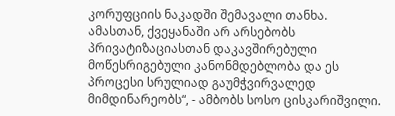კორუფციის ნაკადში შემავალი თანხა. ამასთან, ქვეყანაში არ არსებობს პრივატიზაციასთან დაკავშირებული მოწესრიგებული კანონმდებლობა და ეს პროცესი სრულიად გაუმჭვირვალედ მიმდინარეობს“, - ამბობს სოსო ცისკარიშვილი.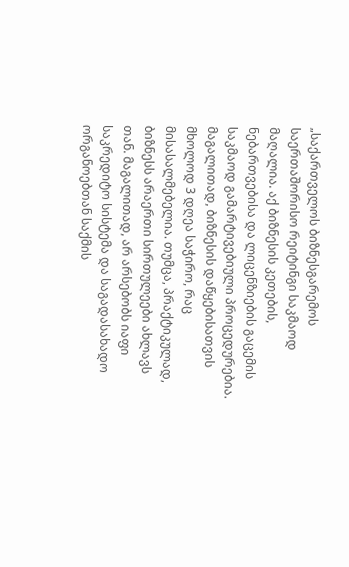„საქართველოს ბიზნესგარემოს საერთაშორისო რეიტინგი საკმაოდ მაღალია. აქ ბიზნესის კეთების, ნებართვებისა და ლიცენზიების გაცემის საკმაოდ გამარტივებიული პროცედურებია. მაგალითად, ბიზნესის დაწყებისათვის მხოლოდ 3 დღეა საჭირო, რაც მისასალმებელია. თუმცა, პრაქტიკულად,  ბიზნესს არაერთი სირთულეები ახლავს თან. მაგალითად, არ არსებობს იაფი საკრედიტო სისტემა და საგადასახადო ორგანოებთან საქმის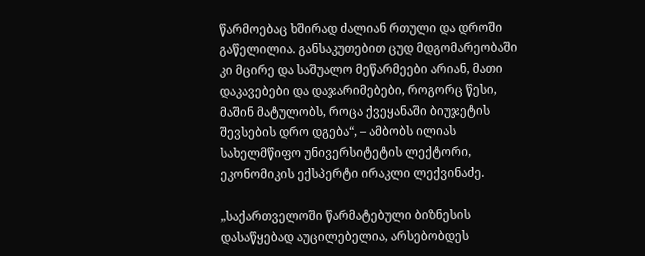წარმოებაც ხშირად ძალიან რთული და დროში გაწელილია. განსაკუთებით ცუდ მდგომარეობაში კი მცირე და საშუალო მეწარმეები არიან, მათი დაკავებები და დაჯარიმებები, როგორც წესი, მაშინ მატულობს, როცა ქვეყანაში ბიუჯეტის შევსების დრო დგება“, – ამბობს ილიას სახელმწიფო უნივერსიტეტის ლექტორი, ეკონომიკის ექსპერტი ირაკლი ლექვინაძე.

„საქართველოში წარმატებული ბიზნესის დასაწყებად აუცილებელია, არსებობდეს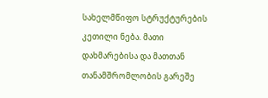სახელმწიფო სტრუქტურების კეთილი ნება. მათი დახმარებისა და მათთან თანამშრომლობის გარეშე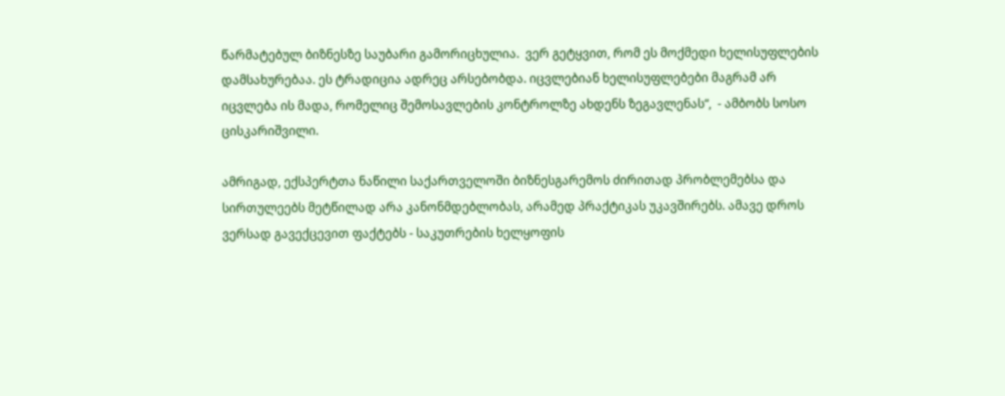წარმატებულ ბიზნესზე საუბარი გამორიცხულია.  ვერ გეტყვით, რომ ეს მოქმედი ხელისუფლების დამსახურებაა. ეს ტრადიცია ადრეც არსებობდა. იცვლებიან ხელისუფლებები მაგრამ არ იცვლება ის მადა, რომელიც შემოსავლების კონტროლზე ახდენს ზეგავლენას“,  - ამბობს სოსო ცისკარიშვილი.

ამრიგად, ექსპერტთა ნაწილი საქართველოში ბიზნესგარემოს ძირითად პრობლემებსა და სირთულეებს მეტწილად არა კანონმდებლობას, არამედ პრაქტიკას უკავშირებს. ამავე დროს ვერსად გავექცევით ფაქტებს - საკუთრების ხელყოფის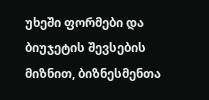უხეში ფორმები და ბიუჯეტის შევსების მიზნით, ბიზნესმენთა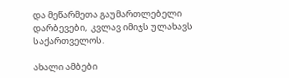და მეწარმეთა გაუმართლებელი დარბევები,  კვლავ იმიჯს ულახავს საქართველოს.

ახალი ამბები